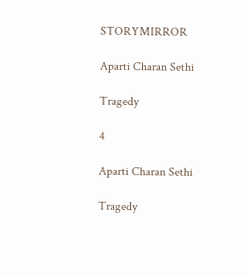STORYMIRROR

Aparti Charan Sethi

Tragedy

4

Aparti Charan Sethi

Tragedy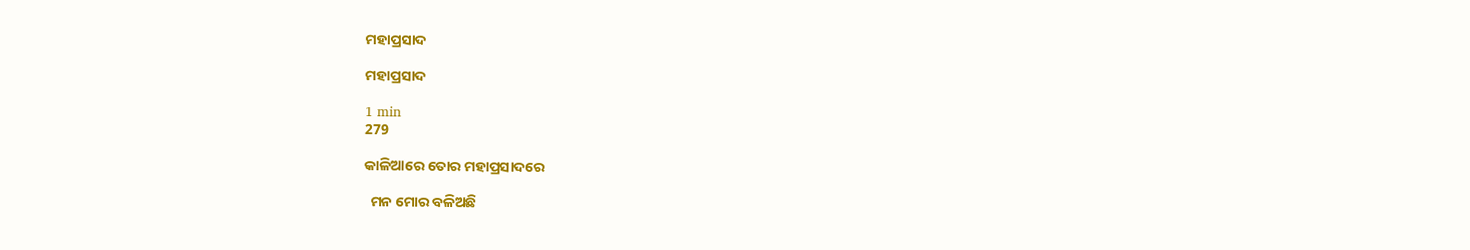ମହାପ୍ରସାଦ

ମହାପ୍ରସାଦ

1 min
279

କାଳିଆରେ ତୋର ମହାପ୍ରସାଦରେ

  ମନ ମୋର ବଳିଅଛି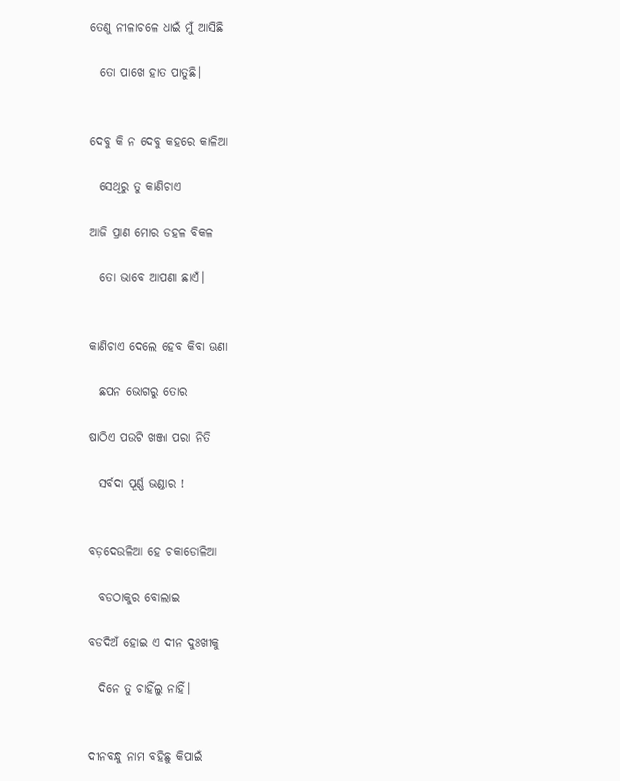ତେଣୁ ନୀଳାଚଳେ ଧାଇଁ ମୁଁ ଆସିଛି

  ତୋ ପାଖେ ହାତ ପାତୁଛି।


ଦେବୁ କି ନ ଦେବୁ କହରେ କାଳିଆ

  ସେଥିରୁ ତୁ କାଣିଚାଏ

ଆଜି ପ୍ରାଣ ମୋର ଡହଳ ବିକଳ

  ତୋ ଭାବେ ଆପଣା ଛାଏଁ।


କାଣିଚାଏ ଦେଲେ ହେବ କିବା ଊଣା

  ଛପନ ଭୋଗରୁ ତୋର

ଷାଠିଏ ପ‌ଉଟି ଖଞ୍ଜା ପରା ନିତି

  ସର୍ବଦା ପୂର୍ଣ୍ଣ ଭଣ୍ଡାର !


ବଡ଼ଦେଉଳିଆ ହେ ଚକାଡୋଳିଆ‌

  ବଡଠାକୁର ବୋଲାଇ

ବଡଦିଅଁ ହୋଇ ଏ ଦୀନ ଦୁଃଖୀକୁ

  ଦିନେ ତୁ‌ ଚାହିଁଲୁ ନାହିଁ।


ଦୀନବନ୍ଧୁ ନାମ ବହିଛୁ‌ କିପାଇଁ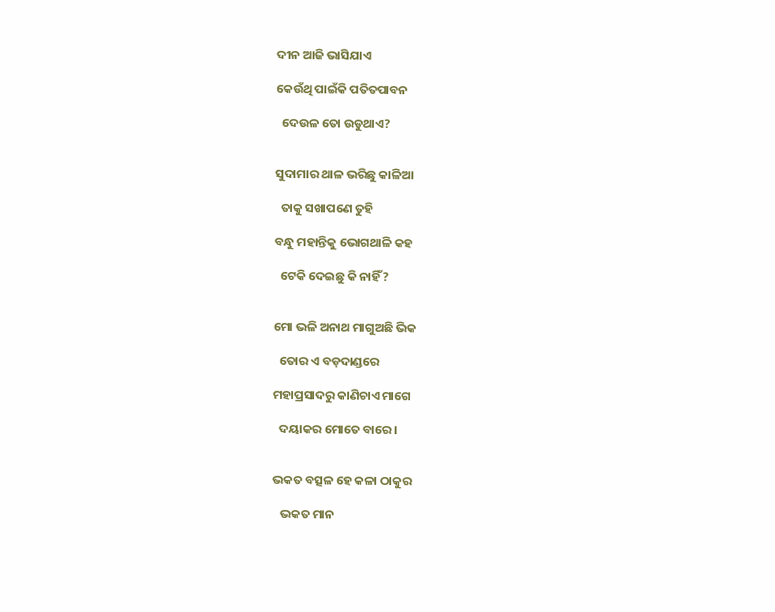ଦୀନ ଆଜି ଭାସିଯାଏ

କେଉଁଥି ପାଇଁକି ପତିତପାବନ

  ଦେଉଳ ତୋ ଉଡୁଥାଏ‌?


ସୁଦାମାର‌ ଥାଳ‌ ଭରିଛୁ କାଳିଆ

  ତାକୁ ସଖାପଣେ ତୁହି

ବନ୍ଧୁ ମହାନ୍ତିକୁ ଭୋଗଥାଳି କହ

  ଟେକି ଦେଇଛୁ କି ନାହିଁ?


ମୋ ଭଳି ଅନାଥ‌ ମାଗୁଅଛି‌ ଭିକ

  ତୋର ଏ ବଡ଼ଦାଣ୍ଡରେ

ମହାପ୍ରସାଦରୁ କାଣିଚାଏ ମାଗେ

  ଦୟାକର ମୋତେ ବାରେ।


ଭକତ‌ ବତ୍ସଳ ହେ କଳା ଠାକୁର

   ଭକତ‌ ମାନ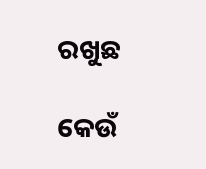ରଖୁଛ

କେଉଁ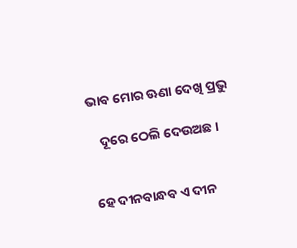ଭାବ ମୋର ଊଣା ଦେଖି ପ୍ରଭୁ

   ଦୂରେ ଠେଲି ଦେଉଅଛ।


ହେ ଦୀନବାନ୍ଧବ‌ ଏ ଦୀନ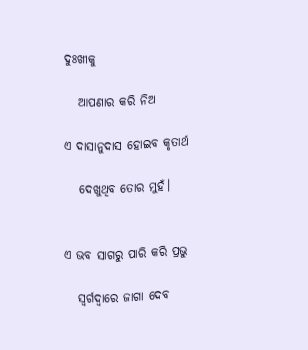ଦୁଃଖୀକୁ

   ଆପଣାର କରି ନିଅ

ଏ ଦାସାନୁଦାସ ହୋଇବ କୃତାର୍ଥ

   ଦେଖୁଥିବ ତୋର ମୁହଁ।


ଏ ଭବ ସାଗରୁ ପାରି କରି ପ୍ରଭୁ

   ସ୍ଵର୍ଗଦ୍ଵାରେ ଜାଗା ଦେବ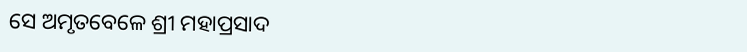ସେ ଅମୃତବେଳେ‌ ଶ୍ରୀ ମହାପ୍ରସାଦ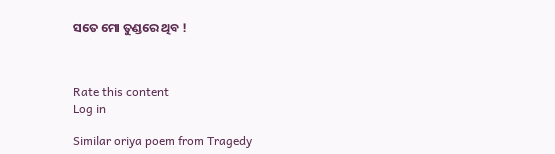ସତେ ମୋ ତୁଣ୍ଡରେ ଥିବ !



Rate this content
Log in

Similar oriya poem from Tragedy